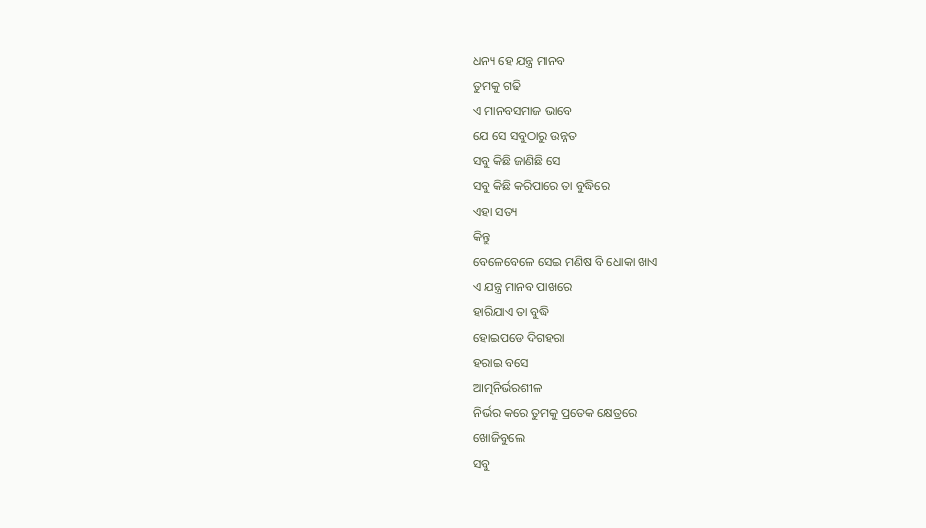ଧନ୍ୟ ହେ ଯନ୍ତ୍ର ମାନବ
ତୁମକୁ ଗଢି
ଏ ମାନବସମାଜ ଭାବେ
ଯେ ସେ ସବୁଠାରୁ ଉନ୍ନତ
ସବୁ କିଛି ଜାଣିଛି ସେ
ସବୁ କିଛି କରିପାରେ ତା ବୁଦ୍ଧିରେ
ଏହା ସତ୍ୟ
କିନ୍ତୁ
ବେଳେବେଳେ ସେଇ ମଣିଷ ବି ଧୋକା ଖାଏ
ଏ ଯନ୍ତ୍ର ମାନବ ପାଖରେ
ହାରିଯାଏ ତା ବୁଦ୍ଧି
ହୋଇପଡେ ଦିଗହରା
ହରାଇ ବସେ
ଆତ୍ମନିର୍ଭରଶୀଳ
ନିର୍ଭର କରେ ତୁମକୁ ପ୍ରତେକ କ୍ଷେତ୍ରରେ
ଖୋଜିବୁଲେ
ସବୁ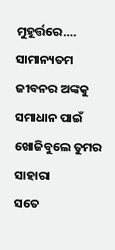ମୁହୂର୍ତ୍ତରେ….
ସାମାନ୍ୟତମ ଜୀବନର ଅଙ୍କକୁ
ସମାଧାନ ପାଇଁ ଖୋଜିବୁଲେ ତୁମର ସାହାରା
ସତେ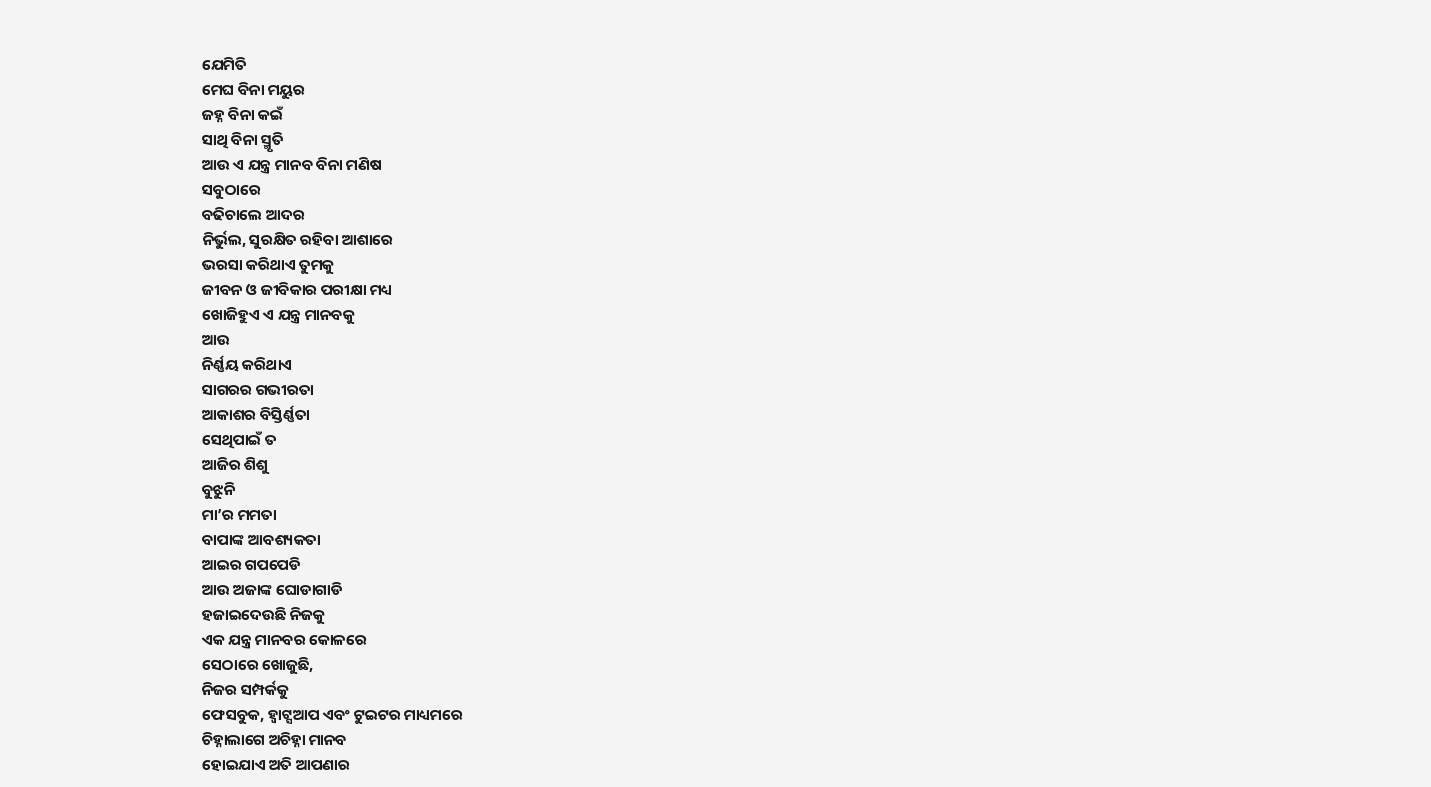ଯେମିତି
ମେଘ ବିନା ମୟୁର
ଜହ୍ନ ବିନା କଇଁ
ସାଥି ବିନା ସ୍ମୃତି
ଆଉ ଏ ଯନ୍ତ୍ର ମାନବ ବିନା ମଣିଷ
ସବୁଠାରେ
ବଢିଚାଲେ ଆଦର
ନିର୍ଭୁଲ, ସୁରକ୍ଷିତ ରହିବା ଆଶାରେ
ଭରସା କରିଥାଏ ତୁମକୁ
ଜୀବନ ଓ ଜୀବିକାର ପରୀକ୍ଷା ମଧ୍ୟ
ଖୋଜିହୁଏ ଏ ଯନ୍ତ୍ର ମାନବକୁ
ଆଉ
ନିର୍ଣ୍ଣୟ କରିଥାଏ
ସାଗରର ଗଭୀରତା
ଆକାଶର ବିସ୍ତିର୍ଣ୍ଣତା
ସେଥିପାଇଁ ତ
ଆଜିର ଶିଶୁ
ବୁଝୁନି
ମା’ର ମମତା
ବାପାଙ୍କ ଆବଶ୍ୟକତା
ଆଇର ଗପପେଡି
ଆଉ ଅଜାଙ୍କ ଘୋଡାଗାଡି
ହଜାଇଦେଉଛି ନିଜକୁ
ଏକ ଯନ୍ତ୍ର ମାନବର କୋଳରେ
ସେଠାରେ ଖୋଜୁଛି,
ନିଜର ସମ୍ପର୍କକୁ
ଫେସବୁକ, ହ୍ଵାଟ୍ସଆପ ଏବଂ ଟୁଇଟର ମାଧ୍ୟମରେ
ଚିହ୍ନାଲାଗେ ଅଚିହ୍ନା ମାନବ
ହୋଇଯାଏ ଅତି ଆପଣାର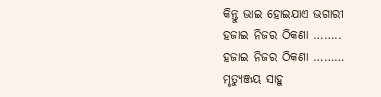କିନ୍ତୁ ଭାଇ ହୋଇଯାଏ ଭଗାରୀ
ହଜାଇ ନିଜର ଠିକଣା ……..
ହଜାଇ ନିଜର ଠିକଣା ………
ମୃତ୍ୟୁଞ୍ଜୟ ସାହୁ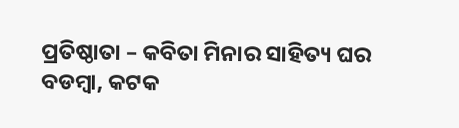ପ୍ରତିଷ୍ଠାତା – କବିତା ମିନାର ସାହିତ୍ୟ ଘର
ବଡମ୍ବା, କଟକ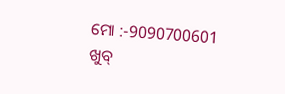ମୋ :-9090700601
ଖୁବ୍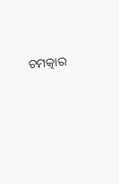ଚମତ୍କାର